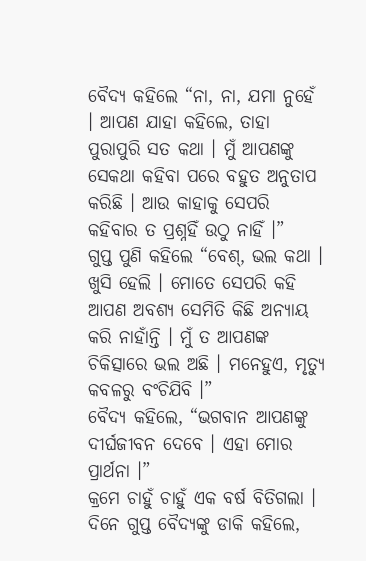ବୈଦ୍ୟ କହିଲେ “ନା, ନା, ଯମା ନୁହେଁ । ଆପଣ ଯାହା କହିଲେ, ତାହା ପୁରାପୁରି ସତ କଥା । ମୁଁ ଆପଣଙ୍କୁ ସେକଥା କହିବା ପରେ ବହୁତ ଅନୁତାପ କରିଛି । ଆଉ କାହାକୁ ସେପରି କହିବାର ତ ପ୍ରଶ୍ନହିଁ ଉଠୁ ନାହିଁ ।”
ଗୁପ୍ତ ପୁଣି କହିଲେ “ବେଶ୍, ଭଲ କଥା । ଖୁସି ହେଲି । ମୋତେ ସେପରି କହି ଆପଣ ଅବଶ୍ୟ ସେମିତି କିଛି ଅନ୍ୟାୟ କରି ନାହାଁନ୍ତି । ମୁଁ ତ ଆପଣଙ୍କ ଚିକିତ୍ସାରେ ଭଲ ଅଛି । ମନେହୁଏ, ମୃତ୍ୟୁ କବଳରୁ ବଂଚିଯିବି ।”
ବୈଦ୍ୟ କହିଲେ, “ଭଗବାନ ଆପଣଙ୍କୁ ଦୀର୍ଘଜୀବନ ଦେବେ । ଏହା ମୋର ପ୍ରାର୍ଥନା ।”
କ୍ରମେ ଚାହୁଁ ଚାହୁଁ ଏକ ବର୍ଷ ବିତିଗଲା । ଦିନେ ଗୁପ୍ତ ବୈଦ୍ୟଙ୍କୁ ଡାକି କହିଲେ,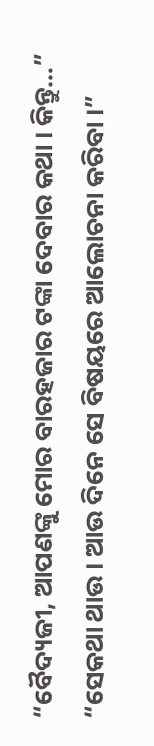“ବୈଦ୍ୟଜୀ, ଆପଣଙ୍କୁ ମୋର ବାରହଜାର ଟଙ୍କା ଦେବାର କଥା । କିନ୍ତୁ…”
“ସେକଥା ଥାଉ । ଆଉ ଦିନେ ସେ ବିଷୟରେ ଆଲୋଚନା କରିବା ।”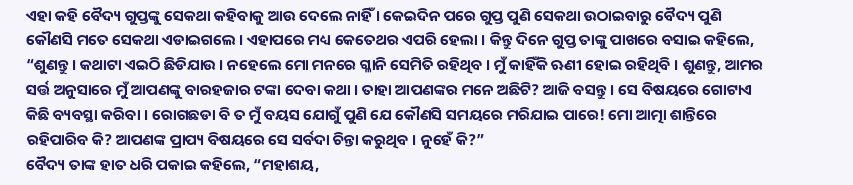ଏହା କହି ବୈଦ୍ୟ ଗୁପ୍ତଙ୍କୁ ସେକଥା କହିବାକୁ ଆଉ ଦେଲେ ନାହିଁ । କେଇଦିନ ପରେ ଗୁପ୍ତ ପୁଣି ସେକଥା ଉଠାଇବାରୁ ବୈଦ୍ୟ ପୁଣି କୌଣସି ମତେ ସେକଥା ଏଡାଇଗଲେ । ଏହାପରେ ମଧ୍ୟ କେତେଥର ଏପରି ହେଲା । କିନ୍ତୁ ଦିନେ ଗୁପ୍ତ ତାଙ୍କୁ ପାଖରେ ବସାଇ କହିଲେ, “ଶୁଣନ୍ତୁ । କଥାଟା ଏଇଠି ଛିଡିଯାଉ । ନହେଲେ ମୋ ମନରେ ଗ୍ଳାନି ସେମିତି ରହିଥିବ । ମୁଁ କାହିଁକି ଋଣୀ ହୋଇ ରହିଥିବି । ଶୁଣନ୍ତୁ, ଆମର ସର୍ତ୍ତ ଅନୁସାରେ ମୁଁ ଆପଣଙ୍କୁ ବାରହଜାର ଟଙ୍କା ଦେବା କଥା । ତାହା ଆପଣଙ୍କର ମନେ ଅଛିଟି? ଆଜି ବସନ୍ତୁ । ସେ ବିଷୟରେ ଗୋଟାଏ କିଛି ବ୍ୟବସ୍ଥା କରିବା । ରୋଗଛଡା ବି ତ ମୁଁ ବୟସ ଯୋଗୁଁ ପୁଣି ଯେ କୌଣସି ସମୟରେ ମରିଯାଇ ପାରେ! ମୋ ଆତ୍ମା ଶାନ୍ତିରେ ରହିପାରିବ କି? ଆପଣଙ୍କ ପ୍ରାପ୍ୟ ବିଷୟରେ ସେ ସର୍ବଦା ଚିନ୍ତା କରୁଥିବ । ନୁହେଁ କି?”
ବୈଦ୍ୟ ତାଙ୍କ ହାତ ଧରି ପକାଇ କହିଲେ, “ମହାଶୟ,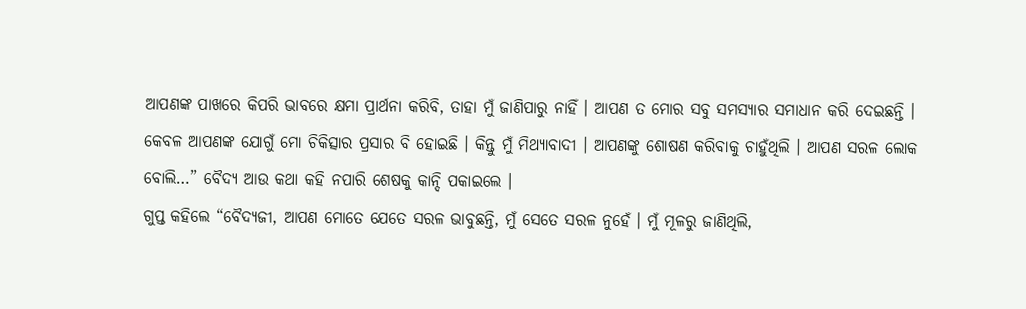ଆପଣଙ୍କ ପାଖରେ କିପରି ଭାବରେ କ୍ଷମା ପ୍ରାର୍ଥନା କରିବି, ତାହା ମୁଁ ଜାଣିପାରୁ ନାହିଁ । ଆପଣ ତ ମୋର ସବୁ ସମସ୍ୟାର ସମାଧାନ କରି ଦେଇଛନ୍ତି । କେବଳ ଆପଣଙ୍କ ଯୋଗୁଁ ମୋ ଚିକିତ୍ସାର ପ୍ରସାର ବି ହୋଇଛି । କିନ୍ତୁ ମୁଁ ମିଥ୍ୟାବାଦୀ । ଆପଣଙ୍କୁ ଶୋଷଣ କରିବାକୁ ଚାହୁଁଥିଲି । ଆପଣ ସରଳ ଲୋକ ବୋଲି…” ବୈଦ୍ୟ ଆଉ କଥା କହି ନପାରି ଶେଷକୁ କାନ୍ଦି ପକାଇଲେ ।
ଗୁପ୍ତ କହିଲେ “ବୈଦ୍ୟଜୀ, ଆପଣ ମୋତେ ଯେତେ ସରଳ ଭାବୁଛନ୍ତି, ମୁଁ ସେତେ ସରଳ ନୁହେଁ । ମୁଁ ମୂଳରୁ ଜାଣିଥିଲି,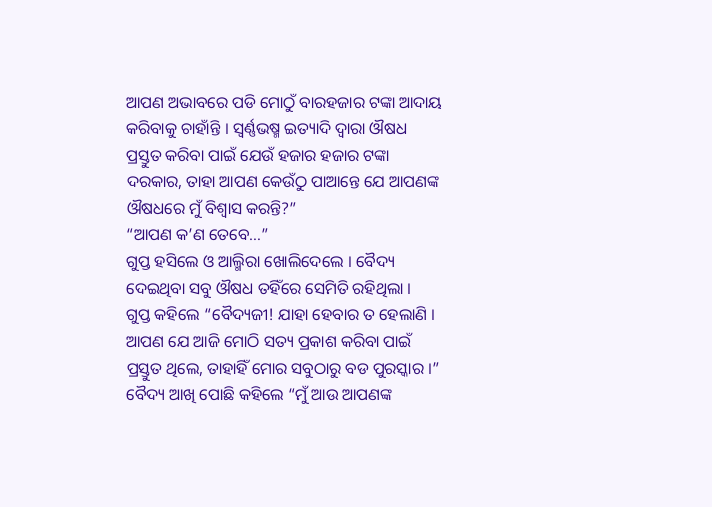ଆପଣ ଅଭାବରେ ପଡି ମୋଠୁଁ ବାରହଜାର ଟଙ୍କା ଆଦାୟ କରିବାକୁ ଚାହାଁନ୍ତି । ସ୍ୱର୍ଣ୍ଣଭଷ୍ମ ଇତ୍ୟାଦି ଦ୍ୱାରା ଔଷଧ ପ୍ରସ୍ତୁତ କରିବା ପାଇଁ ଯେଉଁ ହଜାର ହଜାର ଟଙ୍କା ଦରକାର, ତାହା ଆପଣ କେଉଁଠୁ ପାଆନ୍ତେ ଯେ ଆପଣଙ୍କ ଔଷଧରେ ମୁଁ ବିଶ୍ୱାସ କରନ୍ତି?”
“ଆପଣ କ’ଣ ତେବେ…”
ଗୁପ୍ତ ହସିଲେ ଓ ଆଲ୍ମିରା ଖୋଲିଦେଲେ । ବୈଦ୍ୟ ଦେଇଥିବା ସବୁ ଔଷଧ ତହିଁରେ ସେମିତି ରହିଥିଲା ।
ଗୁପ୍ତ କହିଲେ “ବୈଦ୍ୟଜୀ! ଯାହା ହେବାର ତ ହେଲାଣି । ଆପଣ ଯେ ଆଜି ମୋଠି ସତ୍ୟ ପ୍ରକାଶ କରିବା ପାଇଁ ପ୍ରସ୍ତୁତ ଥିଲେ, ତାହାହିଁ ମୋର ସବୁଠାରୁ ବଡ ପୁରସ୍କାର ।”
ବୈଦ୍ୟ ଆଖି ପୋଛି କହିଲେ “ମୁଁ ଆଉ ଆପଣଙ୍କ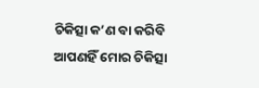ଚିକିତ୍ସା କ’ଣ ବା କରିବି ଆପଣହିଁ ମୋର ଚିକିତ୍ସା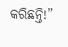କରିଛନ୍ତି!”